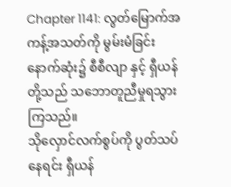Chapter 1141: လွတ်မြောက်အကန့်အသတ်ကို မွမ်းမံခြင်း
နောက်ဆုံး၌ စီစီလျာ နှင့် ရှီယန်တို့သည် သဘောတူညီမှုရသွားကြသည်။
သိုလှောင်လက်စွပ်ကို ပွတ်သပ်နေရင်း ရှီယန်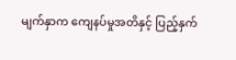မျက်နှာက ကျေနပ်မှုအတိနှင့် ပြည့်နှက်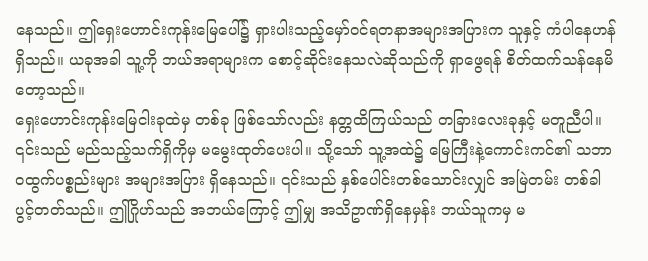နေသည်။ ဤရှေးဟောင်းကုန်းမြေပေါ်၌ ရှားပါးသည့်မှော်၀င်ရတနာအများအပြားက သူနှင့် ကံပါနေဟန်ရှိသည်။ ယခုအခါ သူ့ကို ဘယ်အရာများက စောင့်ဆိုင်းနေသလဲဆိုသည်ကို ရှာဖွေရန် စိတ်ထက်သန်နေမိတော့သည်။
ရှေးဟောင်းကုန်းမြေငါးခုထဲမှ တစ်ခု ဖြစ်သော်လည်း နတ္တထိကြယ်သည် တခြားလေးခုနှင့် မတူညီပါ။ ၎င်းသည် မည်သည့်သက်ရှိကိုမှ မမွေးထုတ်ပေးပါ။ သို့သော် သူ့အထဲ၌ မြေကြီးနဲ့ကောင်းကင်၏ သဘာဝထွက်ပစ္စည်းများ အများအပြား ရှိနေသည်။ ၎င်းသည် နှစ်ပေါင်းတစ်သောင်းလျှင် အမြဲတမ်း တစ်ခါ ပွင့်တတ်သည်။ ဤဂြိုဟ်သည် အဘယ်ကြောင့် ဤမျှ အသိဥာဏ်ရှိနေမှန်း ဘယ်သူကမှ မ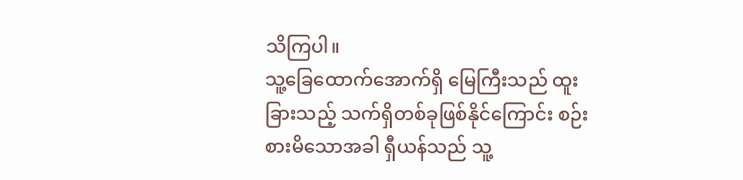သိကြပါ။
သူ့ခြေထောက်အောက်ရှိ မြေကြီးသည် ထူးခြားသည့် သက်ရှိတစ်ခုဖြစ်နိုင်ကြောင်း စဉ်းစားမိသောအခါ ရှီယန်သည် သူ့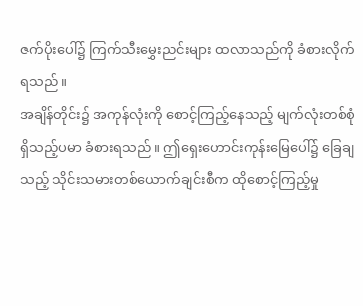ဇက်ပိုးပေါ်၌ ကြက်သီးမွှေးညင်းများ ထလာသည်ကို ခံစားလိုက်ရသည်။
အချိန်တိုင်း၌ အကုန်လုံးကို စောင့်ကြည့်နေသည့် မျက်လုံးတစ်စုံရှိသည့်ပမာ ခံစားရသည်။ ဤရှေးဟောင်းကုန်းမြေပေါ်၌ ခြေချသည့် သိုင်းသမားတစ်ယောက်ချင်းစီက ထိုစောင့်ကြည့်မှု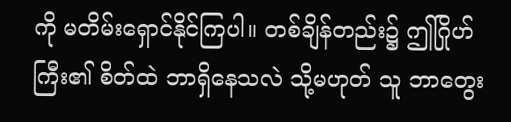ကို မတိမ်းရှောင်နိုင်ကြပါ။ တစ်ချိန်တည်း၌ ဤဂြိုဟ်ကြီး၏ စိတ်ထဲ ဘာရှိနေသလဲ သို့မဟုတ် သူ ဘာတွေး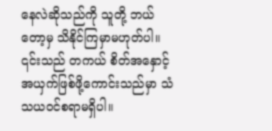နေလဲဆိုသည်ကို သူတို့ ဘယ်တော့မှ သိနိုင်ကြမှာမဟုတ်ပါ။
၎င်းသည် တကယ် စိတ်အနှောင့်အယှက်ဖြစ်ဖို့ကောင်းသည်မှာ သံသယဝင်စရာမရှိပါ။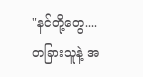"နင်တို့တွေ....တခြားသူနဲ့ အ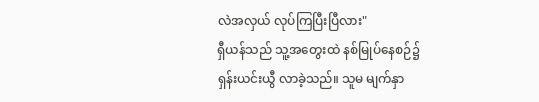လဲအလှယ် လုပ်ကြပြီးပြီလား"
ရှီယန်သည် သူ့အတွေးထဲ နစ်မြုပ်နေစဉ်၌ ရှန်းယင်းယွီ လာခဲ့သည်။ သူမ မျက်နှာ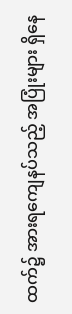ထက်၌ အားရကျေနပ်သည့် အပြုံးများ ရှိနေ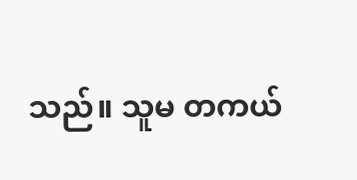သည်။ သူမ တကယ်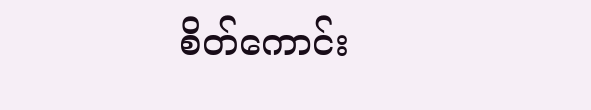စိတ်ကောင်း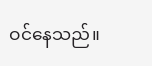ဝင်နေသည်။